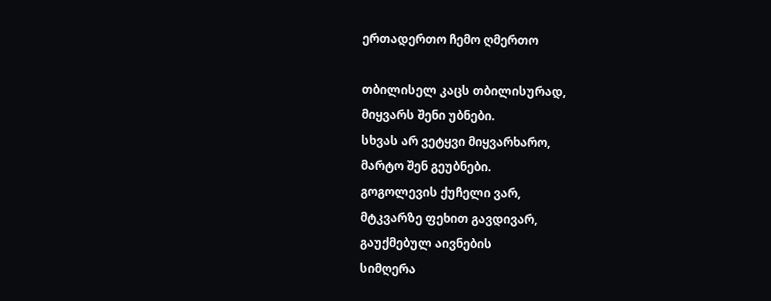ერთადერთო ჩემო ღმერთო

თბილისელ კაცს თბილისურად,
მიყვარს შენი უბნები.
სხვას არ ვეტყვი მიყვარხარო,
მარტო შენ გეუბნები.
გოგოლევის ქუჩელი ვარ,
მტკვარზე ფეხით გავდივარ,
გაუქმებულ აივნების
სიმღერა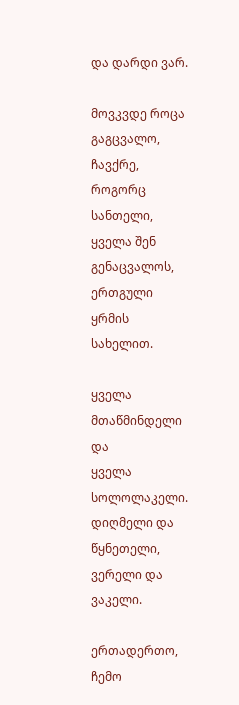და დარდი ვარ.

მოვკვდე როცა გაგცვალო,
ჩავქრე, როგორც სანთელი,
ყველა შენ გენაცვალოს,
ერთგული ყრმის სახელით.

ყველა მთაწმინდელი და
ყველა სოლოლაკელი.
დიღმელი და წყნეთელი,
ვერელი და ვაკელი.

ერთადერთო, ჩემო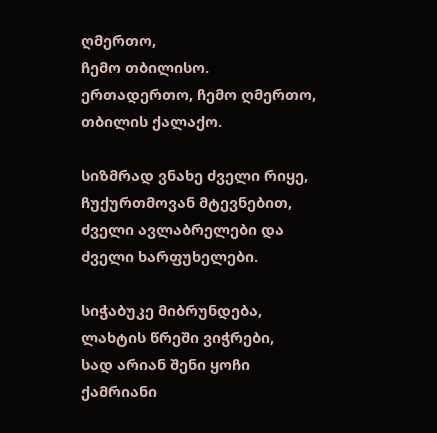ღმერთო,
ჩემო თბილისო.
ერთადერთო, ჩემო ღმერთო,
თბილის ქალაქო.

სიზმრად ვნახე ძველი რიყე,
ჩუქურთმოვან მტევნებით,
ძველი ავლაბრელები და
ძველი ხარფუხელები.

სიჭაბუკე მიბრუნდება,
ლახტის წრეში ვიჭრები,
სად არიან შენი ყოჩი
ქამრიანი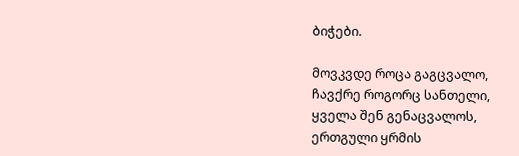ბიჭები.

მოვკვდე როცა გაგცვალო,
ჩავქრე როგორც სანთელი,
ყველა შენ გენაცვალოს,
ერთგული ყრმის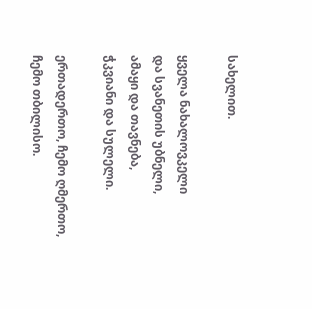სახელით.

ყველა ნახალოვკელი
და სვანეთის უბნელი,
ამაყი და თავნება,
ჭკვიანი და სულელი.

ერთადერთო, ჩემო ღმერთო,
ჩემო თბილისო.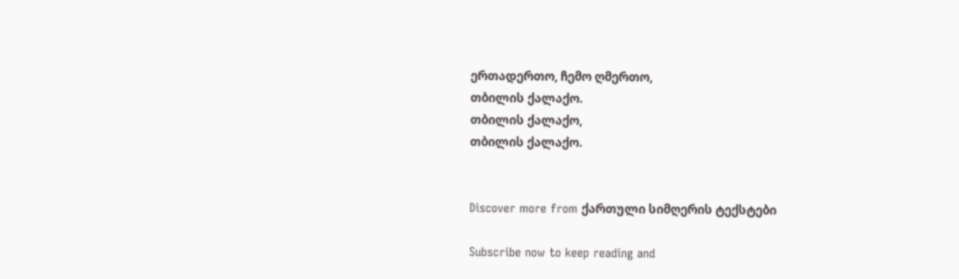ერთადერთო, ჩემო ღმერთო,
თბილის ქალაქო.
თბილის ქალაქო,
თბილის ქალაქო.


Discover more from ქართული სიმღერის ტექსტები

Subscribe now to keep reading and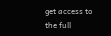get access to the full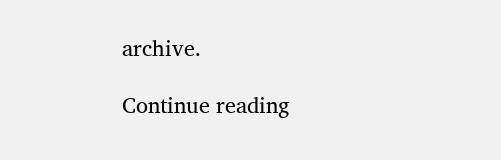archive.

Continue reading